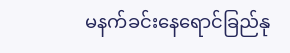မနက်ခင်းနေရောင်ခြည်နု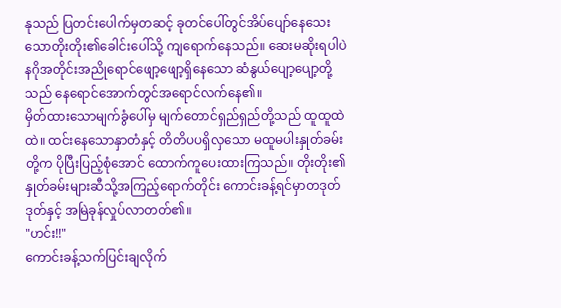နုသည် ပြတင်းပေါက်မှတဆင့် ခုတင်ပေါ်တွင်အိပ်ပျော်နေသေးသောတိုးတိုး၏ခေါင်းပေါ်သို့ ကျရောက်နေသည်။ ဆေးမဆိုးရပါပဲ နဂိုအတိုင်းအညိုရောင်ဖျော့ဖျော့ရှိနေသော ဆံနွယ်ပျော့ပျော့တို့သည် နေရောင်အောက်တွင်အရောင်လက်နေ၏။
မှိတ်ထားသောမျက်ခွံပေါ်မှ မျက်တောင်ရှည်ရှည်တို့သည် ထူထူထဲထဲ။ ထင်းနေသောနှာတံနှင့် တိတိပပရှိလှသော မထူမပါးနှုတ်ခမ်းတို့က ပိုပြီးပြည့်စုံအောင် ထောက်ကူပေးထားကြသည်။ တိုးတိုး၏ နှုတ်ခမ်းများဆီသို့အကြည့်ရောက်တိုင်း ကောင်းခန့်ရင်မှာတဒုတ်ဒုတ်နှင့် အမြဲခုန်လှုပ်လာတတ်၏။
"ဟင်း!!"
ကောင်းခန့်သက်ပြင်းချလိုက်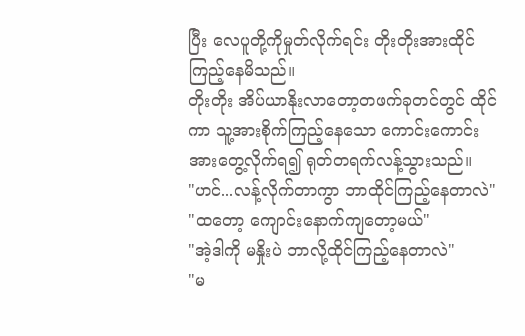ပြီး လေပူတို့ကိုမှုတ်လိုက်ရင်း တိုးတိုးအားထိုင်ကြည့်နေမိသည်။
တိုးတိုး အိပ်ယာနိုးလာတော့တဖက်ခုတင်တွင် ထိုင်ကာ သူ့အားစိုက်ကြည့်နေသော ကောင်းကောင်းအားတွေ့လိုက်ရ၍ ရုတ်တရက်လန့်သွားသည်။
"ဟင်...လန့်လိုက်တာကွာ ဘာထိုင်ကြည့်နေတာလဲ"
"ထတော့ ကျောင်းနောက်ကျတော့မယ်"
"အဲ့ဒါကို မနှိုးပဲ ဘာလို့ထိုင်ကြည့်နေတာလဲ"
"မ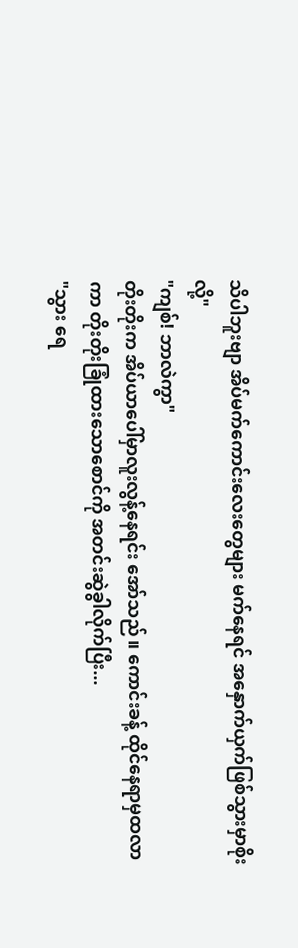သိပါဘူးဗျာ အိပ်မက်ကောင်းလေးတွေများ မက်နေရင် အနှောက်ယှက်ဖြစ်သွားမှာစိုးလို့"
"ကျစ်! ဘာလဲကွာ"
တိုးတိုးက အိပ်ယာပေါ်မှာလူးလွန့်နေရင်း အော်သည်။ ကောင်းခန့် ထိုင်နေရာမှထလာကာ တိုးတိုးခြုံထားသောစောင်ကို အတင်းဆွဲခွါလိုက်ပြီး...
"သွား ရေ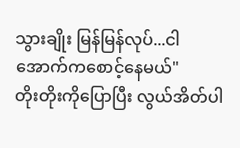သွားချိုး မြန်မြန်လုပ်...ငါ အောက်ကစောင့်နေမယ်"
တိုးတိုးကိုပြောပြီး လွယ်အိတ်ပါ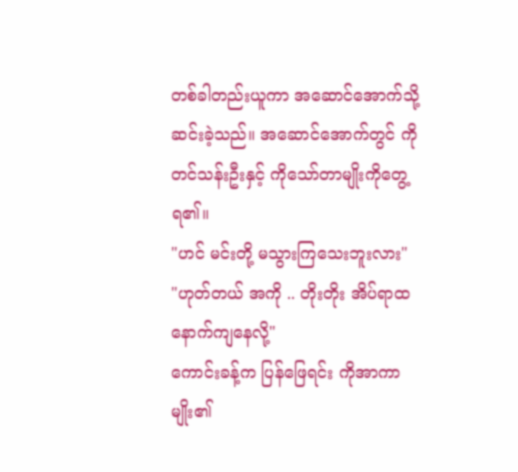တစ်ခါတည်းယူကာ အဆောင်အောက်သို့ဆင်းခဲ့သည်။ အဆောင်အောက်တွင် ကိုတင်သန်းဦးနှင့် ကိုသော်တာမျိုးကိုတွေ့ရ၏။
"ဟင် မင်းတို့ မသွားကြသေးဘူးလား"
"ဟုတ်တယ် အကို .. တိုးတိုး အိပ်ရာထနောက်ကျနေလို့"
ကောင်းခန့်က ပြန်ဖြေရင်း ကိုအာကာမျိုး၏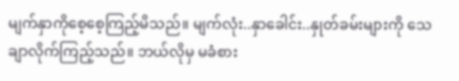မျက်နှာကိုစေ့စေ့ကြည့်မိသည်။ မျက်လုံး..နှာခေါင်း..နှုတ်ခမ်းများကို သေချာလိုက်ကြည့်သည်။ ဘယ်လိုမှ မခံစား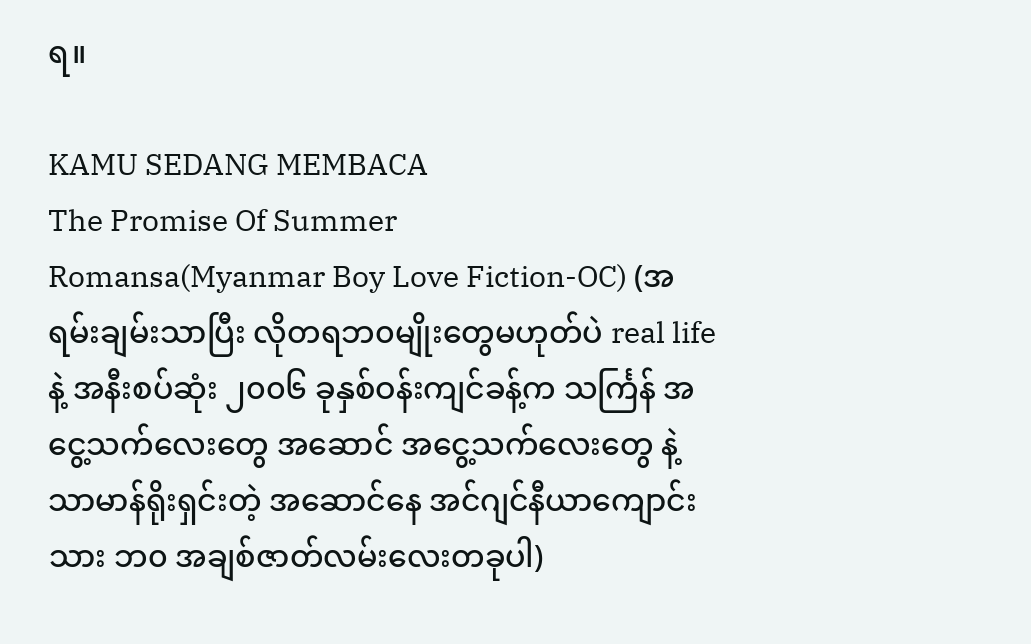ရ။

KAMU SEDANG MEMBACA
The Promise Of Summer
Romansa(Myanmar Boy Love Fiction-OC) (အရမ်းချမ်းသာပြီး လိုတရဘ၀မျိုးတွေမဟုတ်ပဲ real life နဲ့ အနီးစပ်ဆုံး ၂၀၀၆ ခုနှစ်ဝန်းကျင်ခန့်က သင်္ကြန် အငွေ့သက်လေးတွေ အဆောင် အငွေ့သက်လေးတွေ နဲ့ သာမာန်ရိုးရှင်းတဲ့ အဆောင်နေ အင်ဂျင်နီယာကျောင်းသား ဘ၀ အချစ်ဇာတ်လမ်းလေးတခုပါ)